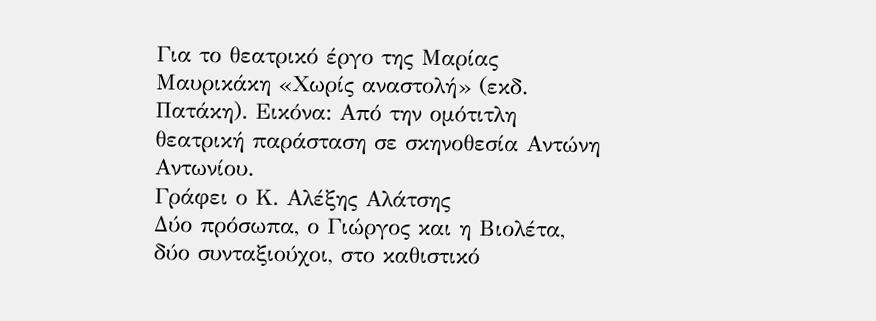Για το θεατρικό έργο της Μαρίας Μαυρικάκη «Χωρίς αναστολή» (εκδ. Πατάκη). Εικόνα: Από την ομότιτλη θεατρική παράσταση σε σκηνοθεσία Αντώνη Αντωνίου.
Γράφει ο Κ. Αλέξης Αλάτσης
Δύο πρόσωπα, ο Γιώργος και η Βιολέτα, δύο συνταξιούχοι, στο καθιστικό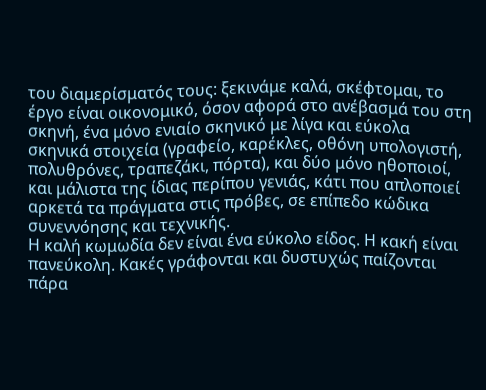του διαμερίσματός τους: ξεκινάμε καλά, σκέφτομαι, το έργο είναι οικονομικό, όσον αφορά στο ανέβασμά του στη σκηνή, ένα μόνο ενιαίο σκηνικό με λίγα και εύκολα σκηνικά στοιχεία (γραφείο, καρέκλες, οθόνη υπολογιστή, πολυθρόνες, τραπεζάκι, πόρτα), και δύο μόνο ηθοποιοί, και μάλιστα της ίδιας περίπου γενιάς, κάτι που απλοποιεί αρκετά τα πράγματα στις πρόβες, σε επίπεδο κώδικα συνεννόησης και τεχνικής.
Η καλή κωμωδία δεν είναι ένα εύκολο είδος. Η κακή είναι πανεύκολη. Κακές γράφονται και δυστυχώς παίζονται πάρα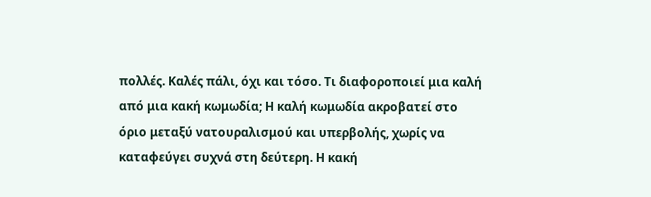πολλές. Καλές πάλι, όχι και τόσο. Τι διαφοροποιεί μια καλή από μια κακή κωμωδία; Η καλή κωμωδία ακροβατεί στο όριο μεταξύ νατουραλισμού και υπερβολής, χωρίς να καταφεύγει συχνά στη δεύτερη. Η κακή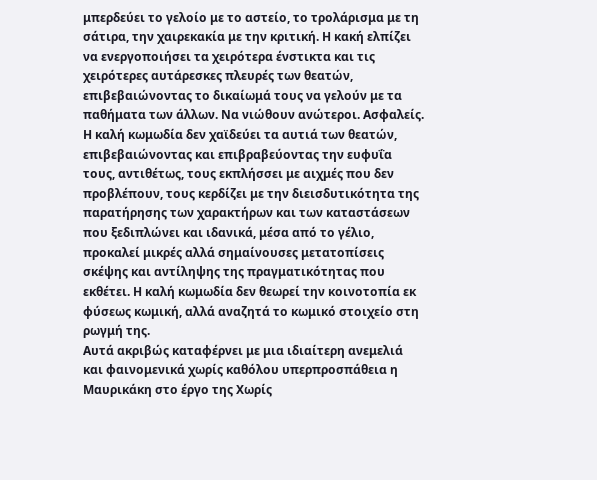μπερδεύει το γελοίο με το αστείο, το τρολάρισμα με τη σάτιρα, την χαιρεκακία με την κριτική. Η κακή ελπίζει να ενεργοποιήσει τα χειρότερα ένστικτα και τις χειρότερες αυτάρεσκες πλευρές των θεατών, επιβεβαιώνοντας το δικαίωμά τους να γελούν με τα παθήματα των άλλων. Να νιώθουν ανώτεροι. Ασφαλείς. Η καλή κωμωδία δεν χαϊδεύει τα αυτιά των θεατών, επιβεβαιώνοντας και επιβραβεύοντας την ευφυΐα τους, αντιθέτως, τους εκπλήσσει με αιχμές που δεν προβλέπουν, τους κερδίζει με την διεισδυτικότητα της παρατήρησης των χαρακτήρων και των καταστάσεων που ξεδιπλώνει και ιδανικά, μέσα από το γέλιο, προκαλεί μικρές αλλά σημαίνουσες μετατοπίσεις σκέψης και αντίληψης της πραγματικότητας που εκθέτει. Η καλή κωμωδία δεν θεωρεί την κοινοτοπία εκ φύσεως κωμική, αλλά αναζητά το κωμικό στοιχείο στη ρωγμή της.
Αυτά ακριβώς καταφέρνει με μια ιδιαίτερη ανεμελιά και φαινομενικά χωρίς καθόλου υπερπροσπάθεια η Μαυρικάκη στο έργο της Χωρίς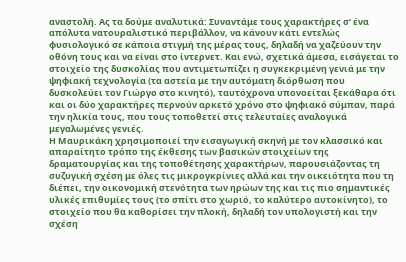αναστολή. Ας τα δούμε αναλυτικά: Συναντάμε τους χαρακτήρες σ’ ένα απόλυτα νατουραλιστικό περιβάλλον, να κάνουν κάτι εντελώς φυσιολογικό σε κάποια στιγμή της μέρας τους, δηλαδή να χαζεύουν την οθόνη τους και να είναι στο ίντερνετ. Και ενώ, σχετικά άμεσα, εισάγεται το στοιχείο της δυσκολίας που αντιμετωπίζει η συγκεκριμένη γενιά με την ψηφιακή τεχνολογία (τα αστεία με την αυτόματη διόρθωση που δυσκολεύει τον Γιώργο στο κινητό), ταυτόχρονα υπονοείται ξεκάθαρα ότι και οι δύο χαρακτήρες περνούν αρκετό χρόνο στο ψηφιακό σύμπαν, παρά την ηλικία τους, που τους τοποθετεί στις τελευταίες αναλογικά μεγαλωμένες γενιές.
Η Μαυρικάκη χρησιμοποιεί την εισαγωγική σκηνή με τον κλασσικό και απαραίτητο τρόπο της έκθεσης των βασικών στοιχείων της δραματουργίας και της τοποθέτησης χαρακτήρων, παρουσιάζοντας τη συζυγική σχέση με όλες τις μικρογκρίνιες αλλά και την οικειότητα που τη διέπει, την οικονομική στενότητα των ηρώων της και τις πιο σημαντικές υλικές επιθυμίες τους (το σπίτι στο χωριό, το καλύτερο αυτοκίνητο), το στοιχείο που θα καθορίσει την πλοκή, δηλαδή τον υπολογιστή και την σχέση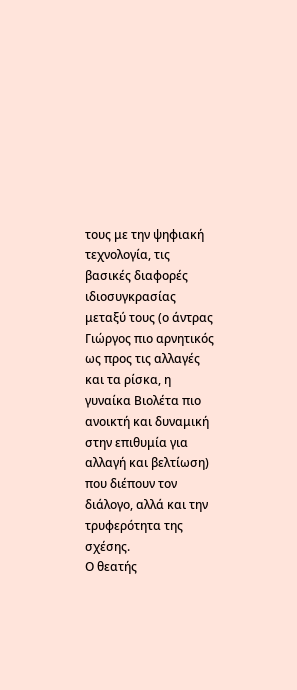τους με την ψηφιακή τεχνολογία, τις βασικές διαφορές ιδιοσυγκρασίας μεταξύ τους (ο άντρας Γιώργος πιο αρνητικός ως προς τις αλλαγές και τα ρίσκα, η γυναίκα Βιολέτα πιο ανοικτή και δυναμική στην επιθυμία για αλλαγή και βελτίωση) που διέπουν τον διάλογο, αλλά και την τρυφερότητα της σχέσης.
Ο θεατής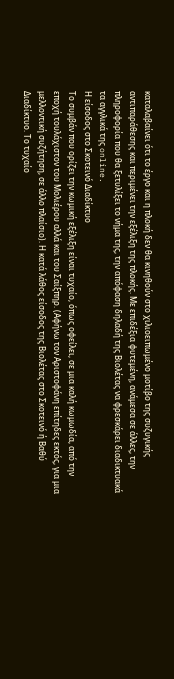καταλαβαίνει ότι το έργο και η πλοκή δεν θα κινηθούν στο χιλιοειπωμένο μοτίβο της συζυγικής αντιπαράθεσης και περιμένει την εξέλιξη της πλοκής. Με επιδέξια φυτεμένη, ανάμεσα σε άλλες, την πληροφορία που θα ξετυλίξει το νήμα της, την απόφαση δηλαδή της Βιολέτας να φρεσκάρει διαδικτυακά τα αγγλικά της online.
Η είσοδος στο Σκοτεινό Διαδίκτυο
Το συμβάν που ορίζει την κωμική εξέλιξη είναι τυχαίο, όπως οφείλει, σε μια καλή κωμωδία, από την εποχή τουλάχιστον του Μολιέρου αλλά και του Σαίξπηρ. (Αφήνω τον Αριστοφάνη επίτηδες εκτός, για μια μελλοντική συζήτηση, σε άλλο πλαίσιο). Η κατά λάθος είσοδος της Βιολέτας στο Σκοτεινό ή Βαθύ Διαδίκτυο. Το τυχαίο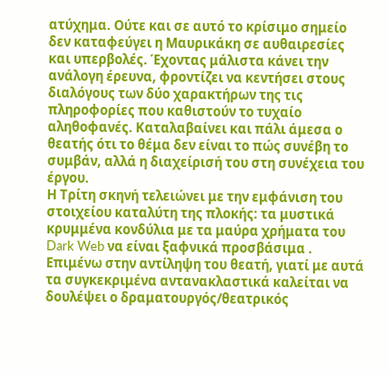ατύχημα. Ούτε και σε αυτό το κρίσιμο σημείο δεν καταφεύγει η Μαυρικάκη σε αυθαιρεσίες και υπερβολές. Έχοντας μάλιστα κάνει την ανάλογη έρευνα, φροντίζει να κεντήσει στους διαλόγους των δύο χαρακτήρων της τις πληροφορίες που καθιστούν το τυχαίο αληθοφανές. Καταλαβαίνει και πάλι άμεσα ο θεατής ότι το θέμα δεν είναι το πώς συνέβη το συμβάν, αλλά η διαχείρισή του στη συνέχεια του έργου.
Η Τρίτη σκηνή τελειώνει με την εμφάνιση του στοιχείου καταλύτη της πλοκής: τα μυστικά κρυμμένα κονδύλια με τα μαύρα χρήματα του Dark Web να είναι ξαφνικά προσβάσιμα .
Επιμένω στην αντίληψη του θεατή, γιατί με αυτά τα συγκεκριμένα αντανακλαστικά καλείται να δουλέψει ο δραματουργός/θεατρικός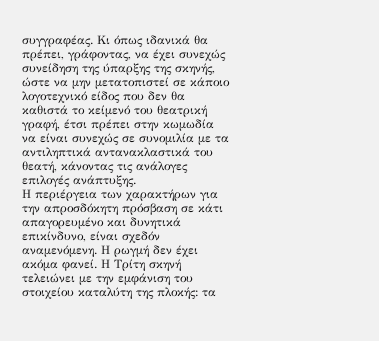συγγραφέας. Κι όπως ιδανικά θα πρέπει, γράφοντας, να έχει συνεχώς συνείδηση της ύπαρξης της σκηνής, ώστε να μην μετατοπιστεί σε κάποιο λογοτεχνικό είδος που δεν θα καθιστά το κείμενό του θεατρική γραφή, έτσι πρέπει στην κωμωδία να είναι συνεχώς σε συνομιλία με τα αντιληπτικά αντανακλαστικά του θεατή, κάνοντας τις ανάλογες επιλογές ανάπτυξης.
Η περιέργεια των χαρακτήρων για την απροσδόκητη πρόσβαση σε κάτι απαγορευμένο και δυνητικά επικίνδυνο, είναι σχεδόν αναμενόμενη. Η ρωγμή δεν έχει ακόμα φανεί. Η Τρίτη σκηνή τελειώνει με την εμφάνιση του στοιχείου καταλύτη της πλοκής: τα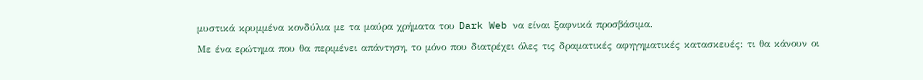μυστικά κρυμμένα κονδύλια με τα μαύρα χρήματα του Dark Web να είναι ξαφνικά προσβάσιμα.
Με ένα ερώτημα που θα περιμένει απάντηση, το μόνο που διατρέχει όλες τις δραματικές αφηγηματικές κατασκευές: τι θα κάνουν οι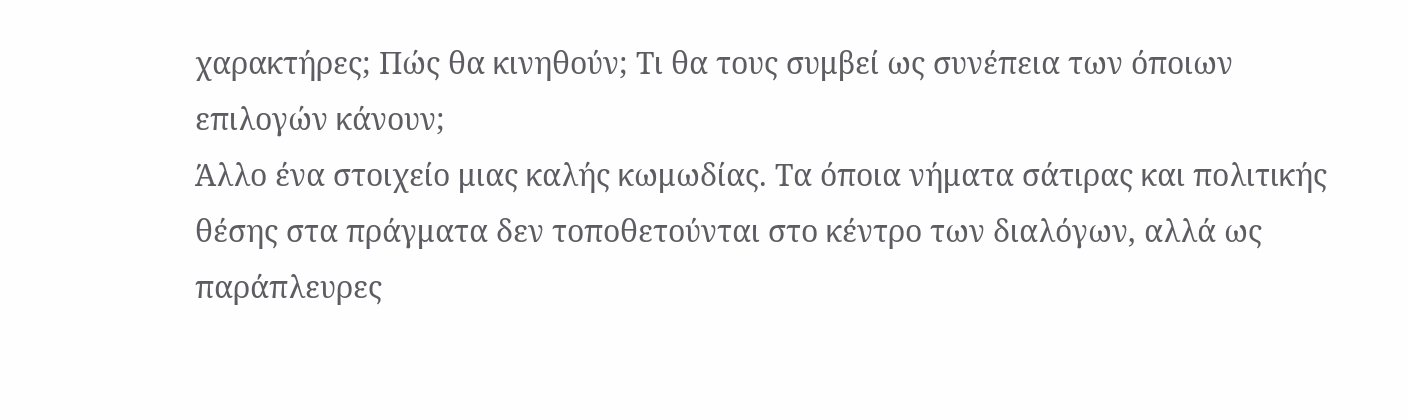χαρακτήρες; Πώς θα κινηθούν; Τι θα τους συμβεί ως συνέπεια των όποιων επιλογών κάνουν;
Άλλο ένα στοιχείο μιας καλής κωμωδίας. Τα όποια νήματα σάτιρας και πολιτικής θέσης στα πράγματα δεν τοποθετούνται στο κέντρο των διαλόγων, αλλά ως παράπλευρες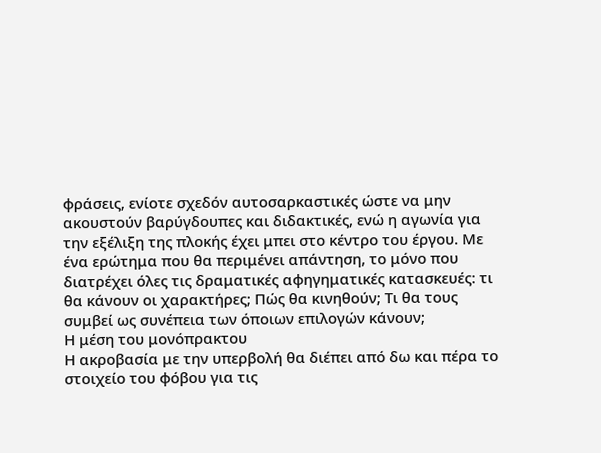φράσεις, ενίοτε σχεδόν αυτοσαρκαστικές ώστε να μην ακουστούν βαρύγδουπες και διδακτικές, ενώ η αγωνία για την εξέλιξη της πλοκής έχει μπει στο κέντρο του έργου. Με ένα ερώτημα που θα περιμένει απάντηση, το μόνο που διατρέχει όλες τις δραματικές αφηγηματικές κατασκευές: τι θα κάνουν οι χαρακτήρες; Πώς θα κινηθούν; Τι θα τους συμβεί ως συνέπεια των όποιων επιλογών κάνουν;
Η μέση του μονόπρακτου
Η ακροβασία με την υπερβολή θα διέπει από δω και πέρα το στοιχείο του φόβου για τις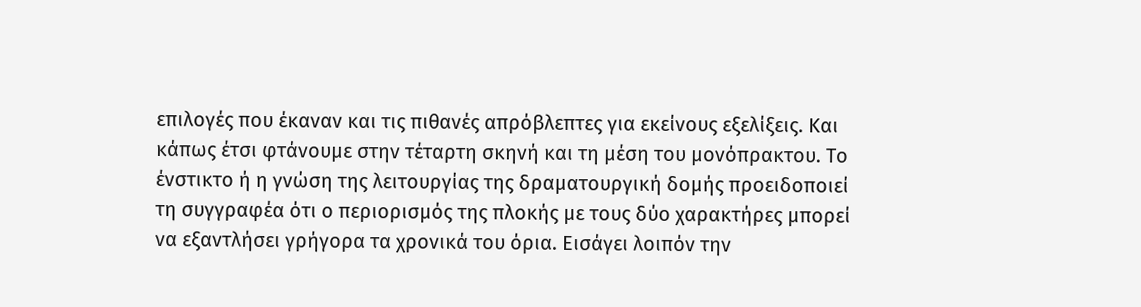επιλογές που έκαναν και τις πιθανές απρόβλεπτες για εκείνους εξελίξεις. Και κάπως έτσι φτάνουμε στην τέταρτη σκηνή και τη μέση του μονόπρακτου. Το ένστικτο ή η γνώση της λειτουργίας της δραματουργική δομής προειδοποιεί τη συγγραφέα ότι ο περιορισμός της πλοκής με τους δύο χαρακτήρες μπορεί να εξαντλήσει γρήγορα τα χρονικά του όρια. Εισάγει λοιπόν την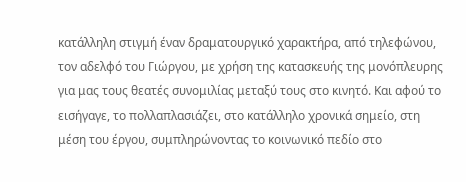κατάλληλη στιγμή έναν δραματουργικό χαρακτήρα, από τηλεφώνου, τον αδελφό του Γιώργου, με χρήση της κατασκευής της μονόπλευρης για μας τους θεατές συνομιλίας μεταξύ τους στο κινητό. Και αφού το εισήγαγε, το πολλαπλασιάζει, στο κατάλληλο χρονικά σημείο, στη μέση του έργου, συμπληρώνοντας το κοινωνικό πεδίο στο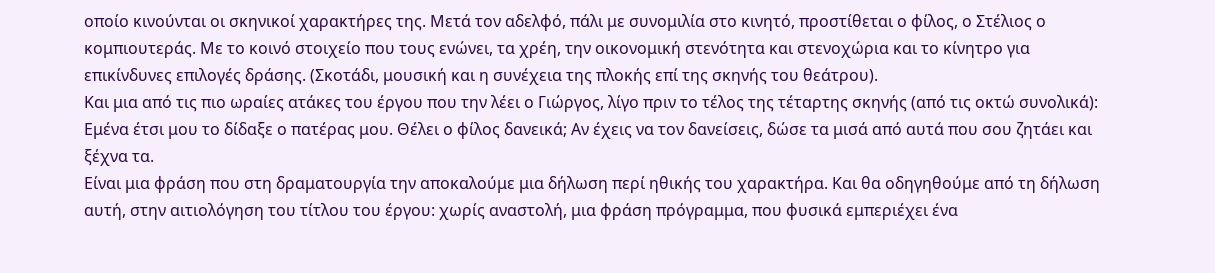οποίο κινούνται οι σκηνικοί χαρακτήρες της. Μετά τον αδελφό, πάλι με συνομιλία στο κινητό, προστίθεται ο φίλος, ο Στέλιος ο κομπιουτεράς. Με το κοινό στοιχείο που τους ενώνει, τα χρέη, την οικονομική στενότητα και στενοχώρια και το κίνητρο για επικίνδυνες επιλογές δράσης. (Σκοτάδι, μουσική και η συνέχεια της πλοκής επί της σκηνής του θεάτρου).
Και μια από τις πιο ωραίες ατάκες του έργου που την λέει ο Γιώργος, λίγο πριν το τέλος της τέταρτης σκηνής (από τις οκτώ συνολικά):
Εμένα έτσι μου το δίδαξε ο πατέρας μου. Θέλει ο φίλος δανεικά; Αν έχεις να τον δανείσεις, δώσε τα μισά από αυτά που σου ζητάει και ξέχνα τα.
Είναι μια φράση που στη δραματουργία την αποκαλούμε μια δήλωση περί ηθικής του χαρακτήρα. Και θα οδηγηθούμε από τη δήλωση αυτή, στην αιτιολόγηση του τίτλου του έργου: χωρίς αναστολή, μια φράση πρόγραμμα, που φυσικά εμπεριέχει ένα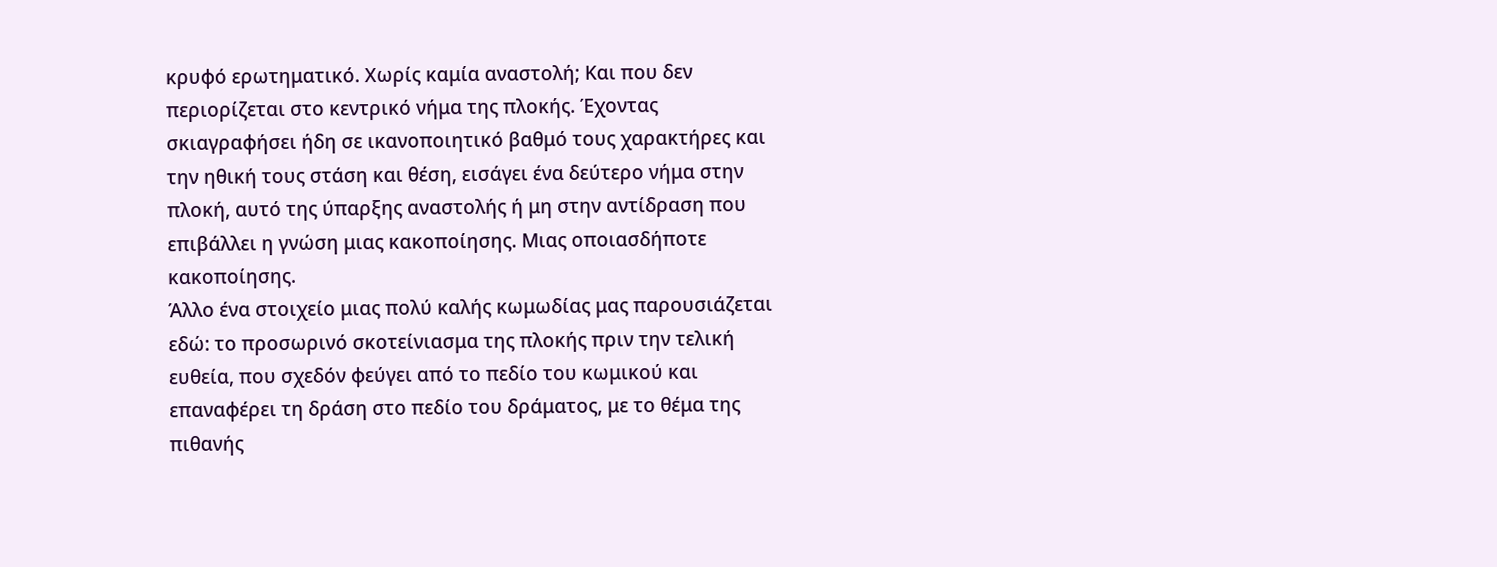κρυφό ερωτηματικό. Χωρίς καμία αναστολή; Και που δεν περιορίζεται στο κεντρικό νήμα της πλοκής. Έχοντας σκιαγραφήσει ήδη σε ικανοποιητικό βαθμό τους χαρακτήρες και την ηθική τους στάση και θέση, εισάγει ένα δεύτερο νήμα στην πλοκή, αυτό της ύπαρξης αναστολής ή μη στην αντίδραση που επιβάλλει η γνώση μιας κακοποίησης. Μιας οποιασδήποτε κακοποίησης.
Άλλο ένα στοιχείο μιας πολύ καλής κωμωδίας μας παρουσιάζεται εδώ: το προσωρινό σκοτείνιασμα της πλοκής πριν την τελική ευθεία, που σχεδόν φεύγει από το πεδίο του κωμικού και επαναφέρει τη δράση στο πεδίο του δράματος, με το θέμα της πιθανής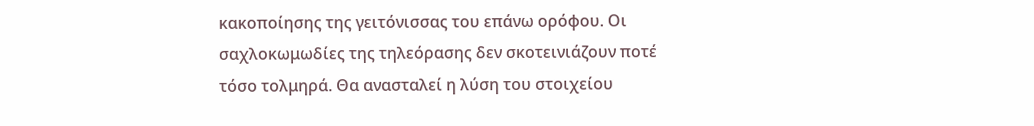κακοποίησης της γειτόνισσας του επάνω ορόφου. Οι σαχλοκωμωδίες της τηλεόρασης δεν σκοτεινιάζουν ποτέ τόσο τολμηρά. Θα ανασταλεί η λύση του στοιχείου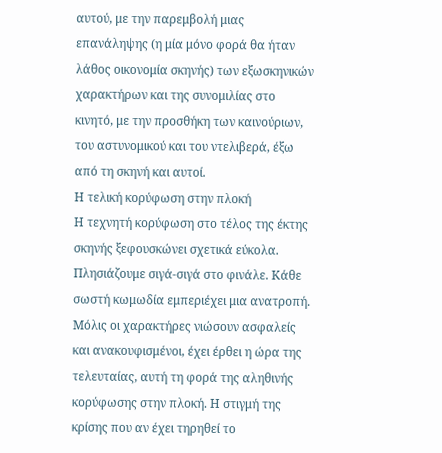αυτού, με την παρεμβολή μιας επανάληψης (η μία μόνο φορά θα ήταν λάθος οικονομία σκηνής) των εξωσκηνικών χαρακτήρων και της συνομιλίας στο κινητό, με την προσθήκη των καινούριων, του αστυνομικού και του ντελιβερά, έξω από τη σκηνή και αυτοί.
Η τελική κορύφωση στην πλοκή
Η τεχνητή κορύφωση στο τέλος της έκτης σκηνής ξεφουσκώνει σχετικά εύκολα. Πλησιάζουμε σιγά-σιγά στο φινάλε. Κάθε σωστή κωμωδία εμπεριέχει μια ανατροπή. Μόλις οι χαρακτήρες νιώσουν ασφαλείς και ανακουφισμένοι, έχει έρθει η ώρα της τελευταίας, αυτή τη φορά της αληθινής κορύφωσης στην πλοκή. Η στιγμή της κρίσης που αν έχει τηρηθεί το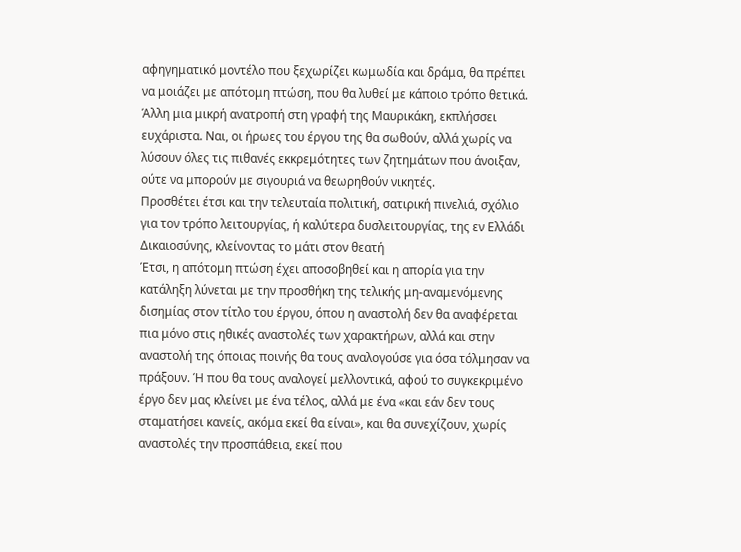αφηγηματικό μοντέλο που ξεχωρίζει κωμωδία και δράμα, θα πρέπει να μοιάζει με απότομη πτώση, που θα λυθεί με κάποιο τρόπο θετικά. Άλλη μια μικρή ανατροπή στη γραφή της Μαυρικάκη, εκπλήσσει ευχάριστα. Ναι, οι ήρωες του έργου της θα σωθούν, αλλά χωρίς να λύσουν όλες τις πιθανές εκκρεμότητες των ζητημάτων που άνοιξαν, ούτε να μπορούν με σιγουριά να θεωρηθούν νικητές.
Προσθέτει έτσι και την τελευταία πολιτική, σατιρική πινελιά, σχόλιο για τον τρόπο λειτουργίας, ή καλύτερα δυσλειτουργίας, της εν Ελλάδι Δικαιοσύνης, κλείνοντας το μάτι στον θεατή
Έτσι, η απότομη πτώση έχει αποσοβηθεί και η απορία για την κατάληξη λύνεται με την προσθήκη της τελικής μη-αναμενόμενης δισημίας στον τίτλο του έργου, όπου η αναστολή δεν θα αναφέρεται πια μόνο στις ηθικές αναστολές των χαρακτήρων, αλλά και στην αναστολή της όποιας ποινής θα τους αναλογούσε για όσα τόλμησαν να πράξουν. Ή που θα τους αναλογεί μελλοντικά, αφού το συγκεκριμένο έργο δεν μας κλείνει με ένα τέλος, αλλά με ένα «και εάν δεν τους σταματήσει κανείς, ακόμα εκεί θα είναι», και θα συνεχίζουν, χωρίς αναστολές την προσπάθεια, εκεί που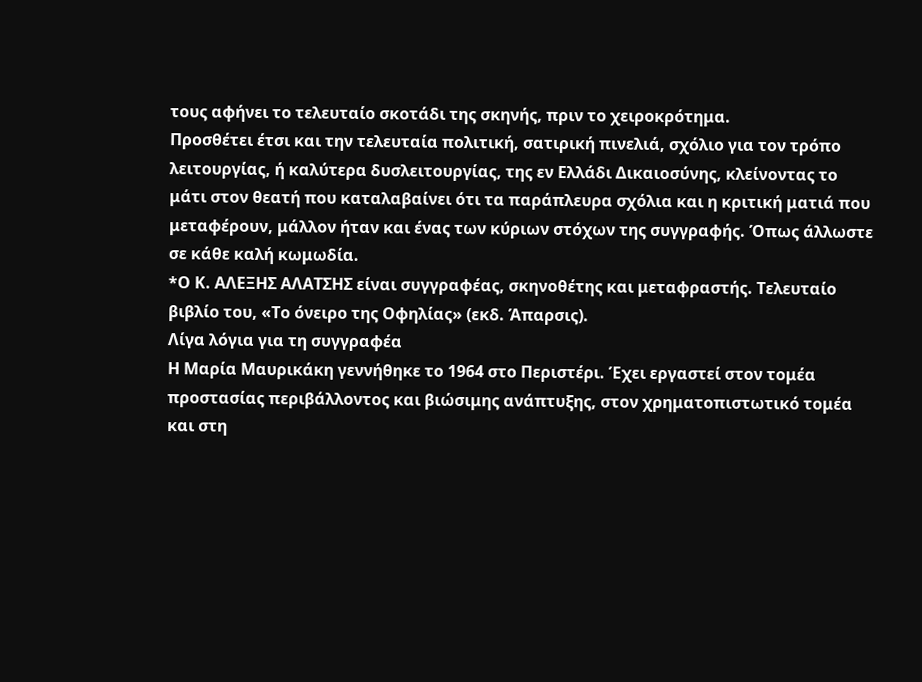τους αφήνει το τελευταίο σκοτάδι της σκηνής, πριν το χειροκρότημα.
Προσθέτει έτσι και την τελευταία πολιτική, σατιρική πινελιά, σχόλιο για τον τρόπο λειτουργίας, ή καλύτερα δυσλειτουργίας, της εν Ελλάδι Δικαιοσύνης, κλείνοντας το μάτι στον θεατή που καταλαβαίνει ότι τα παράπλευρα σχόλια και η κριτική ματιά που μεταφέρουν, μάλλον ήταν και ένας των κύριων στόχων της συγγραφής. Όπως άλλωστε σε κάθε καλή κωμωδία.
*Ο Κ. ΑΛΕΞΗΣ ΑΛΑΤΣΗΣ είναι συγγραφέας, σκηνοθέτης και μεταφραστής. Τελευταίο βιβλίο του, «Το όνειρο της Οφηλίας» (εκδ. Άπαρσις).
Λίγα λόγια για τη συγγραφέα
Η Μαρία Μαυρικάκη γεννήθηκε το 1964 στο Περιστέρι. Έχει εργαστεί στον τομέα προστασίας περιβάλλοντος και βιώσιμης ανάπτυξης, στον χρηματοπιστωτικό τομέα και στη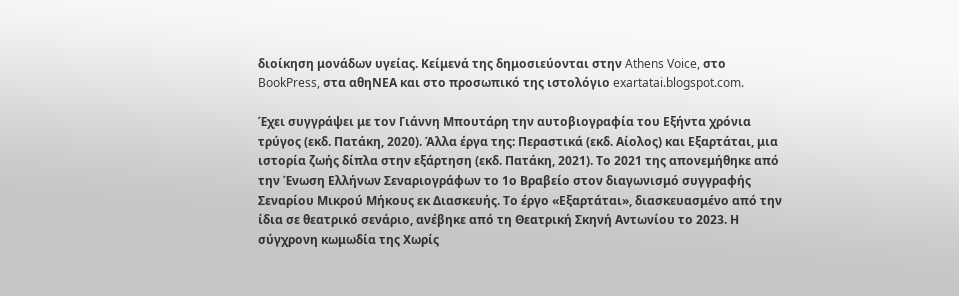διοίκηση μονάδων υγείας. Κείμενά της δημοσιεύονται στην Athens Voice, στο BookPress, στα αθηΝΕΑ και στο προσωπικό της ιστολόγιο exartatai.blogspot.com.

Έχει συγγράψει με τον Γιάννη Μπουτάρη την αυτοβιογραφία του Εξήντα χρόνια τρύγος (εκδ. Πατάκη, 2020). Άλλα έργα της: Περαστικά (εκδ. Αίολος) και Εξαρτάται, μια ιστορία ζωής δίπλα στην εξάρτηση (εκδ. Πατάκη, 2021). Το 2021 της απονεμήθηκε από την Ένωση Ελλήνων Σεναριογράφων το 1ο Βραβείο στον διαγωνισμό συγγραφής Σεναρίου Μικρού Μήκους εκ Διασκευής. Το έργο «Εξαρτάται», διασκευασμένο από την ίδια σε θεατρικό σενάριο, ανέβηκε από τη Θεατρική Σκηνή Αντωνίου το 2023. Η σύγχρονη κωμωδία της Χωρίς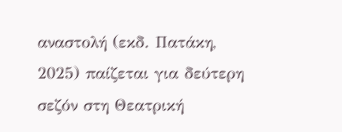αναστολή (εκδ. Πατάκη, 2025) παίζεται για δεύτερη σεζόν στη Θεατρική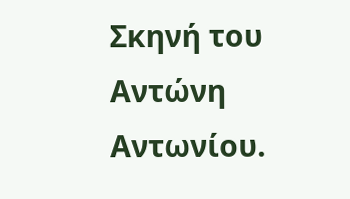Σκηνή του Αντώνη Αντωνίου.